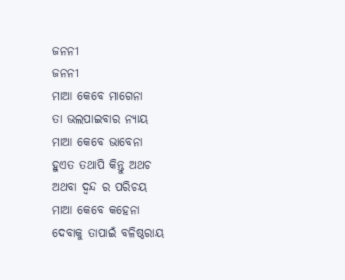ଜନନୀ
ଜନନୀ
ମାଆ କେବେ ମାଗେନା
ତା ଭଲପାଇବାର ନ୍ୟାୟ
ମାଆ କେବେ ଭାବେନା
ହୁଏତ ତଥାପି କିନ୍ତୁ ଅଥଚ
ଅଥବା ଦ୍ଵନ୍ଦ ର ପରିଚୟ
ମାଆ କେବେ କହେନା
ଦେବାକୁ ତାପାଇଁ ବଳିଷ୍ଠରାୟ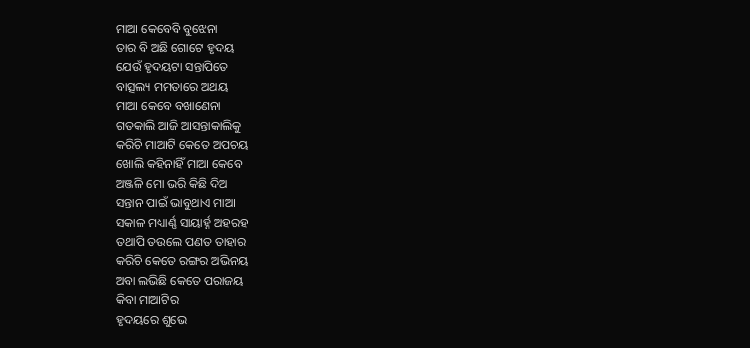ମାଆ କେବେବି ବୁଝେନା
ତାର ବି ଅଛି ଗୋଟେ ହୃଦୟ
ଯେଉଁ ହୃଦୟଟା ସନ୍ତାପିତେ
ବାତ୍ସଲ୍ୟ ମମତାରେ ଅଥୟ
ମାଆ କେବେ ବଖାଣେନା
ଗତକାଲି ଆଜି ଆସନ୍ତାକାଲିକୁ
କରିଚି ମାଆଟି କେତେ ଅପଚୟ
ଖୋଲି କହିନାହିଁ ମାଆ କେବେ
ଅଞ୍ଜଳି ମୋ ଭରି କିଛି ଦିଅ
ସନ୍ତାନ ପାଇଁ ଭାବୁଥାଏ ମାଆ
ସକାଳ ମଧ୍ୟାର୍ଣ୍ଣ ସାୟାର୍ହ୍ନ ଅହରହ
ତଥାପି ତଉଲେ ପଣତ ତାହାର
କରିଚି କେତେ ରଙ୍ଗର ଅଭିନୟ
ଅବା ଲଭିଛି କେତେ ପରାଜୟ
କିବା ମାଆଟିର
ହୃଦୟରେ ଶୁଭେ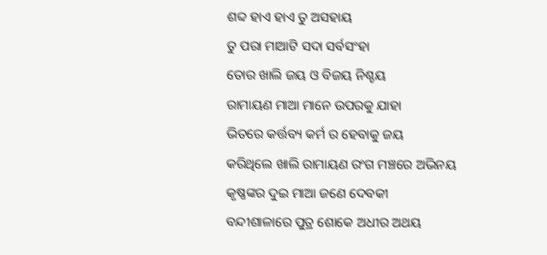ଶବ୍ଦ ହାଏ ହାଏ ତୁ ଅସହାୟ
ତୁ ପରା ମାଆଟି ସଦା ସର୍ବସଂହା
ତୋର ଖାଲି ଜୟ ଓ ବିଜୟ ନିଶ୍ଚୟ
ରାମାୟଣ ମାଆ ମାନେ ଉପରକୁ ଯାହା
ଭିତରେ କର୍ତ୍ତବ୍ୟ କର୍ମ ର ହେବାକୁ ଜୟ
କରିଥିଲେ ଖାଲି ରାମାୟଣ ରଂଗ ମଞ୍ଚରେ ଅଭିନୟ
କୃଷ୍ଣଙ୍କର ଦୁଇ ମାଆ ଜଣେ ଦେବକୀ
ବନ୍ଦୀଶାଳାରେ ପୁତ୍ର ଶୋକେ ଅଧୀର ଅଥୟ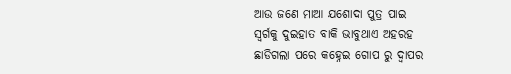ଆଉ ଜଣେ ମାଆ ଯଶୋଦା ପୁତ୍ର ପାଇ
ସ୍ୱର୍ଗକୁ ଦୁଇହାତ ବାକି ଭାବୁଥାଏ ଅହରହ
ଛାଡିଗଲା ପରେ କହ୍ନେଇ ଗୋପ ରୁ ଦ୍ୱାପର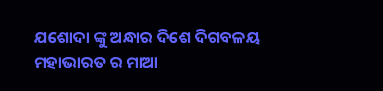ଯଶୋଦା ଙ୍କୁ ଅନ୍ଧାର ଦିଶେ ଦିଗବଳୟ
ମହାଭାରତ ର ମାଆ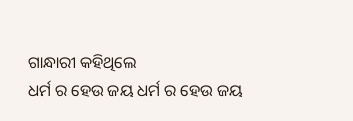ଗାନ୍ଧାରୀ କହିଥିଲେ
ଧର୍ମ ର ହେଉ ଜୟ ଧର୍ମ ର ହେଉ ଜୟ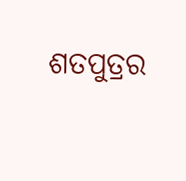ଶତପୁତ୍ରର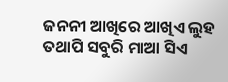ଜନନୀ ଆଖିରେ ଆଖିଏ ଲୁହ
ତଥାପି ସବୁରି ମାଆ ସିଏ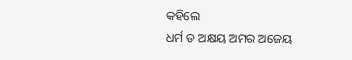କହିଲେ
ଧର୍ମ ତ ଅକ୍ଷୟ ଅମର ଅଜେୟ